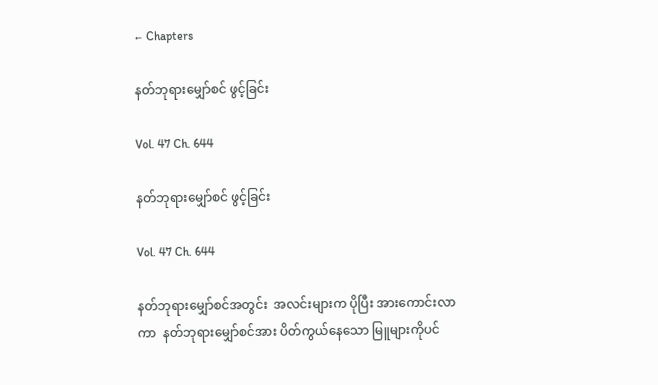← Chapters

နတ်ဘုရားမျှော်စင် ဖွင့်ခြင်း

Vol. 47 Ch. 644

နတ်ဘုရားမျှော်စင် ဖွင့်ခြင်း

Vol. 47 Ch. 644

နတ်ဘုရားမျှော်စင်အတွင်း  အလင်းများက ပိုပြီး အားကောင်းလာကာ  နတ်ဘုရားမျှော်စင်အား ပိတ်ကွယ်နေသော မြူများကိုပင်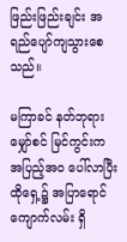ဖြည်းဖြည်းချင်း အရည်ပျော်ကျသွားစေသည်။

မကြာခင် နတ်ဘုရားမျှော်စင် မြင်ကွင်းက  အပြည့်အဝ ပေါ်လာပြီး  ထိုရှေ့၌ အပြာရောင်ကျောက်လမ်း ရှိ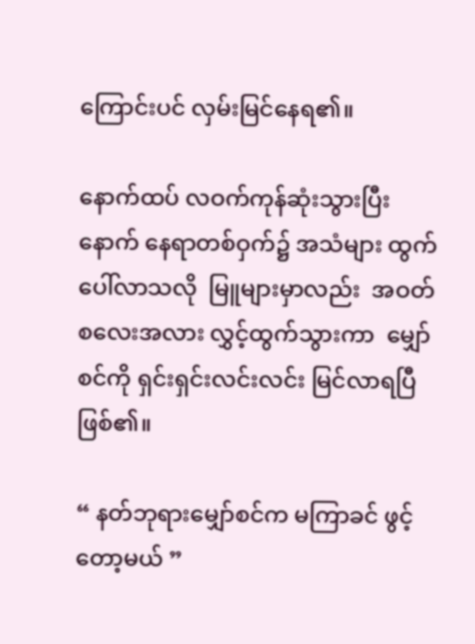ကြောင်းပင် လှမ်းမြင်နေရ၏။

နောက်ထပ် လဝက်ကုန်ဆုံးသွားပြီးနောက် နေရာတစ်ဝှက်၌ အသံများ ထွက်ပေါ်လာသလို  မြူများမှာလည်း  အဝတ်စလေးအလား လွှင့်ထွက်သွားကာ  မျှော်စင်ကို ရှင်းရှင်းလင်းလင်း မြင်လာရပြီ ဖြစ်၏။

“ နတ်ဘုရားမျှော်စင်က မကြာခင် ဖွင့်တော့မယ် ”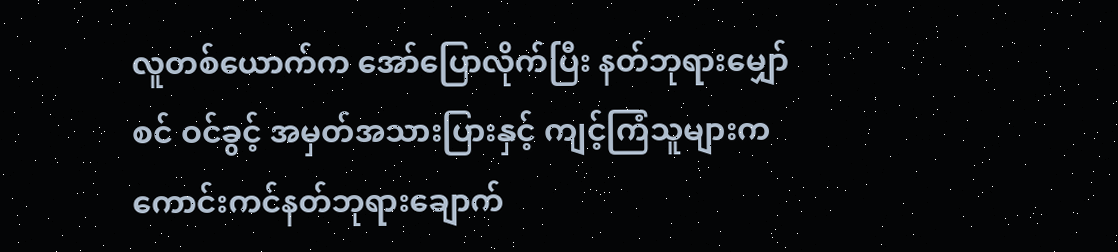လူတစ်ယောက်က အော်ပြောလိုက်ပြီး နတ်ဘုရားမျှော်စင် ဝင်ခွင့် အမှတ်အသားပြားနှင့် ကျင့်ကြံသူများက  ကောင်းကင်နတ်ဘုရားချောက်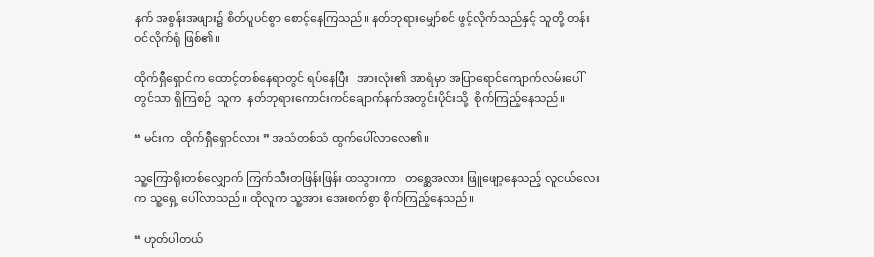နက် အစွန်းအဖျား၌ စိတ်ပူပင်စွာ စောင့်နေကြသည်။ နတ်ဘုရားမျှော်စင် ဖွင့်လိုက်သည်နှင့် သူတို့ တန်းဝင်လိုက်ရုံ ဖြစ်၏။

ထိုက်ရှီရှောင်က ထောင့်တစ်နေရာတွင် ရပ်နေပြီး   အားလုံး၏ အာရံမှာ အပြာရောင်ကျောက်လမ်းပေါ်တွင်သာ ရှိကြစဉ်  သူက  နတ်ဘုရားကောင်းကင်ချောက်နက်အတွင်းပိုင်းသို့  စိုက်ကြည့်နေသည်။

“ မင်းက  ထိုက်ရှီရှောင်လား ” အသံတစ်သံ ထွက်ပေါ်လာလေ၏။

သူ့ကြောရိုးတစ်လျှောက် ကြက်သီးတဖြန်းဖြန်း ထသွားကာ   တစ္ဆေအလား ဖြူဖျော့နေသည့် လူငယ်လေးက သူ့ရှေ့ ပေါ်လာသည်။ ထိုလူက သူ့အား အေးစက်စွာ စိုက်ကြည့်နေသည်။

“ ဟုတ်ပါတယ်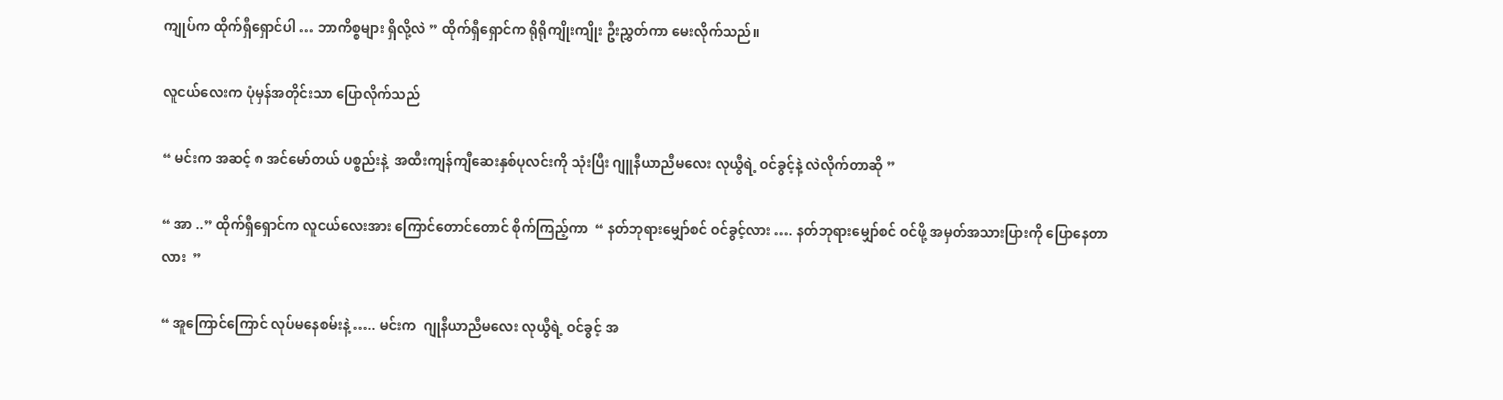ကျုပ်က ထိုက်ရှီရှောင်ပါ … ဘာကိစ္စများ ရှိလို့လဲ ” ထိုက်ရှီရှောင်က ရိုရိုကျိုးကျိုး ဦးညွှတ်ကာ မေးလိုက်သည်။

လူငယ်လေးက ပုံမှန်အတိုင်းသာ ပြောလိုက်သည်

“ မင်းက အဆင့် ၈ အင်မော်တယ် ပစ္စည်းနဲ့  အထီးကျန်ကျီဆေးနှစ်ပုလင်းကို သုံးပြီး ဂျူနီယာညီမလေး လုယွီရဲ့ ဝင်ခွင့်နဲ့ လဲလိုက်တာဆို ”

“ အာ ..” ထိုက်ရှီရှောင်က လူငယ်လေးအား ကြောင်တောင်တောင် စိုက်ကြည့်ကာ  “ နတ်ဘုရားမျှော်စင် ဝင်ခွင့်လား …. နတ်ဘုရားမျှော်စင် ဝင်ဖို့ အမှတ်အသားပြားကို ပြောနေတာလား  ”

“ အူကြောင်ကြောင် လုပ်မနေစမ်းနဲ့ ….. မင်းက  ဂျုနီယာညီမလေး လုယွီရဲ့ ဝင်ခွင့် အ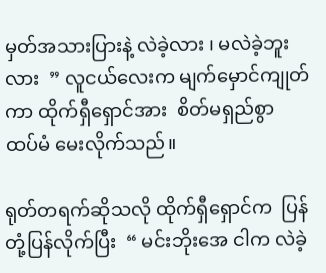မှတ်အသားပြားနဲ့ လဲခဲ့လား ၊ မလဲခဲ့ဘူးလား  ” လူငယ်လေးက မျက်မှောင်ကျုတ်ကာ ထိုက်ရှီရှောင်အား  စိတ်မရှည်စွာ ထပ်မံ မေးလိုက်သည်။

ရုတ်တရက်ဆိုသလို ထိုက်ရှီရှောင်က  ပြန်တုံ့ပြန်လိုက်ပြီး  “ မင်းဘိုးအေ ငါက လဲခဲ့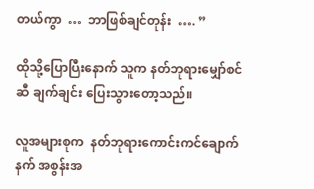တယ်ကွာ  …  ဘာဖြစ်ချင်တုန်း  …. ”

ထိုသို့ပြောပြီးနောက် သူက နတ်ဘုရားမျှော်စင်ဆီ ချက်ချင်း ပြေးသွားတော့သည်။

လူအများစုက  နတ်ဘုရားကောင်းကင်ချောက်နက် အစွန်းအ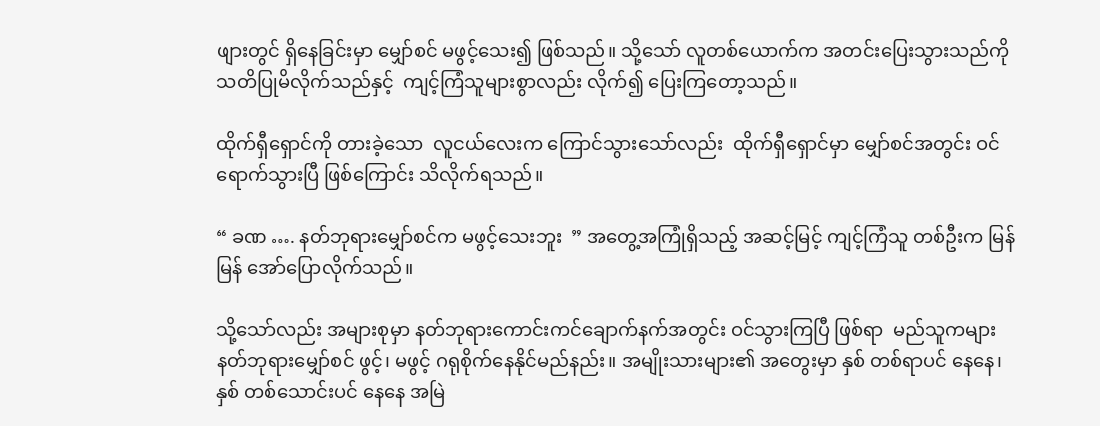ဖျားတွင် ရှိနေခြင်းမှာ မျှော်စင် မဖွင့်သေး၍ ဖြစ်သည်။ သို့သော် လူတစ်ယောက်က အတင်းပြေးသွားသည်ကို သတိပြုမိလိုက်သည်နှင့်  ကျင့်ကြံသူများစွာလည်း လိုက်၍ ပြေးကြတော့သည်။

ထိုက်ရှီရှောင်ကို တားခဲ့သော  လူငယ်လေးက ကြောင်သွားသော်လည်း  ထိုက်ရှီရှောင်မှာ မျှော်စင်အတွင်း ဝင်ရောက်သွားပြီ ဖြစ်ကြောင်း သိလိုက်ရသည်။

“ ခဏ …. နတ်ဘုရားမျှော်စင်က မဖွင့်သေးဘူး  ” အတွေ့အကြုံရှိသည့် အဆင့်မြင့် ကျင့်ကြံသူ တစ်ဦးက မြန်မြန် အော်ပြောလိုက်သည်။

သို့သော်လည်း အများစုမှာ နတ်ဘုရားကောင်းကင်ချောက်နက်အတွင်း ဝင်သွားကြပြီ ဖြစ်ရာ  မည်သူကများ နတ်ဘုရားမျှော်စင် ဖွင့်၊ မဖွင့် ဂရုစိုက်နေနိုင်မည်နည်း။ အမျိုးသားများ၏ အတွေးမှာ နှစ် တစ်ရာပင် နေနေ၊ နှစ် တစ်သောင်းပင် နေနေ အမြဲ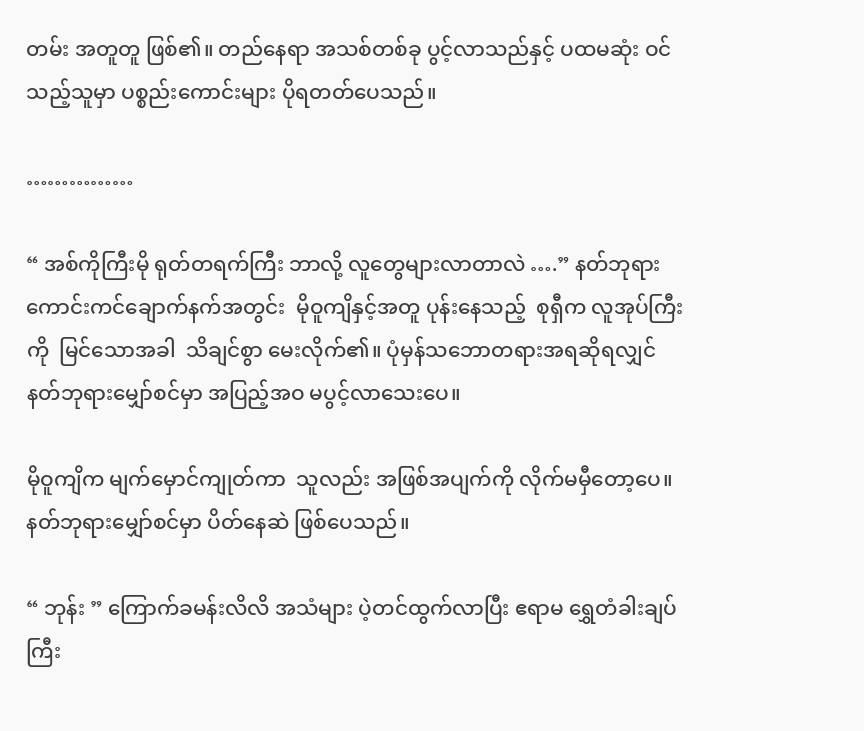တမ်း အတူတူ ဖြစ်၏။ တည်နေရာ အသစ်တစ်ခု ပွင့်လာသည်နှင့် ပထမဆုံး ဝင်သည့်သူမှာ ပစ္စည်းကောင်းများ ပိုရတတ်ပေသည်။

……………

“ အစ်ကိုကြီးမို ရုတ်တရက်ကြီး ဘာလို့ လူတွေများလာတာလဲ ….” နတ်ဘုရားကောင်းကင်ချောက်နက်အတွင်း  မိုဝူကျိနှင့်အတူ ပုန်းနေသည့်  စုရှီက လူအုပ်ကြီးကို  မြင်သောအခါ  သိချင်စွာ မေးလိုက်၏။ ပုံမှန်သဘောတရားအရဆိုရလျှင် နတ်ဘုရားမျှော်စင်မှာ အပြည့်အဝ မပွင့်လာသေးပေ။

မိုဝူကျိက မျက်မှောင်ကျုတ်ကာ  သူလည်း အဖြစ်အပျက်ကို လိုက်မမှီတော့ပေ။ နတ်ဘုရားမျှော်စင်မှာ ပိတ်နေဆဲ ဖြစ်ပေသည်။

“ ဘုန်း ” ကြောက်ခမန်းလိလိ အသံများ ပဲ့တင်ထွက်လာပြီး ဧရာမ ရွှေတံခါးချပ်ကြီး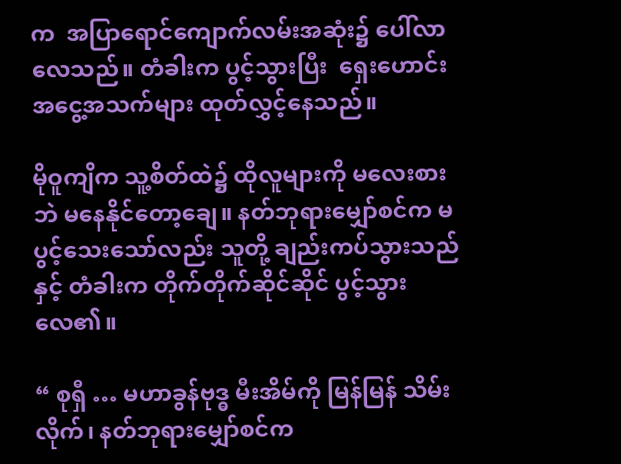က  အပြာရောင်ကျောက်လမ်းအဆုံး၌ ပေါ်လာလေသည်။ တံခါးက ပွင့်သွားပြီး  ရှေးဟောင်း အငွေ့အသက်များ ထုတ်လွှင့်နေသည်။

မိုဝူကျိက သူ့စိတ်ထဲ၌ ထိုလူများကို မလေးစားဘဲ မနေနိုင်တော့ချေ။ နတ်ဘုရားမျှော်စင်က မပွင့်သေးသော်လည်း သူတို့ ချည်းကပ်သွားသည်နှင့် တံခါးက တိုက်တိုက်ဆိုင်ဆိုင် ပွင့်သွားလေ၏။

“ စုရှီ … မဟာခွန်ဗုဒ္ဓ မီးအိမ်ကို မြန်မြန် သိမ်းလိုက်၊ နတ်ဘုရားမျှော်စင်က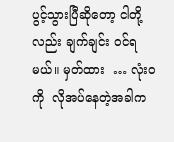ပွင့်သွားပြီဆိုတော့ ငါတို့လည်း ချက်ချင်း ဝင်ရမယ်။ မှတ်ထား  … လုံးဝကို  လိုအပ်နေတဲ့အခါက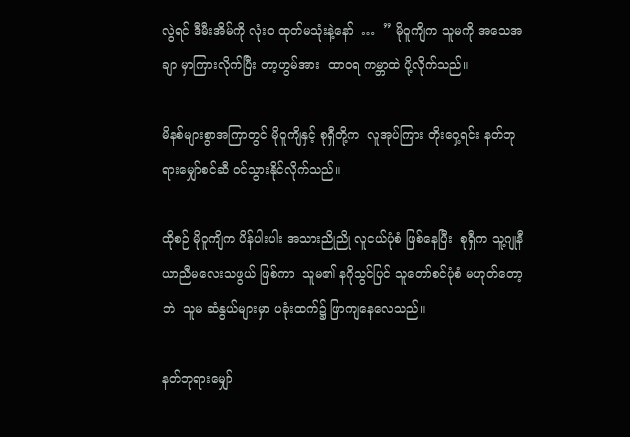လွဲရင် ဒီမီးအိမ်ကို လုံးဝ ထုတ်မသုံးနဲ့နော်  …  ” မိုဝူကျိက သူမကို အသေအချာ မှာကြားလိုက်ပြီး တာ့ဟွမ်အား  ထာဝရ ကမ္ဘာထဲ ပို့လိုက်သည်။

မိနစ်များစွာအကြာတွင် မိုဝူကျိနှင့် စုရှီတို့က  လူအုပ်ကြား တိုးဝှေ့ရင်း နတ်ဘုရားမျှော်စင်ဆီ ဝင်သွားနိုင်လိုက်သည်။

ထိုစဉ် မိုဝူကျိက ပိန်ပါးပါး အသားညိုညို လူငယ်ပုံစံ ဖြစ်နေပြီး  စုရှီက သူ့ဂျုနီယာညီမလေးသဖွယ် ဖြစ်ကာ  သူမ၏ နဂိုသွင်ပြင် သူတော်စင်ပုံစံ မဟုတ်တော့ဘဲ  သူမ ဆံနွယ်များမှာ ပခုံးထက်၌ ဖြာကျနေလေသည်။

နတ်ဘုရားမျှော်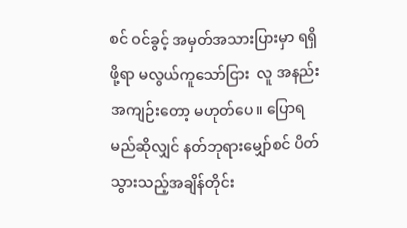စင် ဝင်ခွင့် အမှတ်အသားပြားမှာ ရရှိဖို့ရာ မလွယ်ကူသော်ငြား  လူ အနည်းအကျဉ်းတော့ မဟုတ်ပေ။ ပြောရမည်ဆိုလျှင် နတ်ဘုရားမျှော်စင် ပိတ်သွားသည့်အချိန်တိုင်း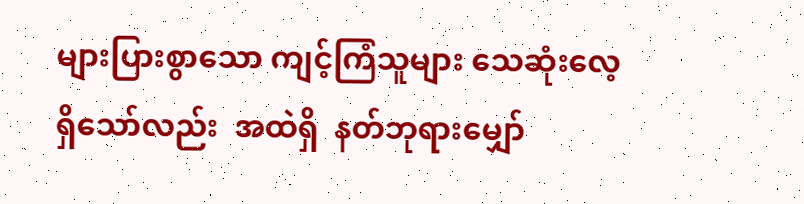များပြားစွာသော ကျင့်ကြံသူများ သေဆုံးလေ့ရှိသော်လည်း  အထဲရှိ  နတ်ဘုရားမျှော်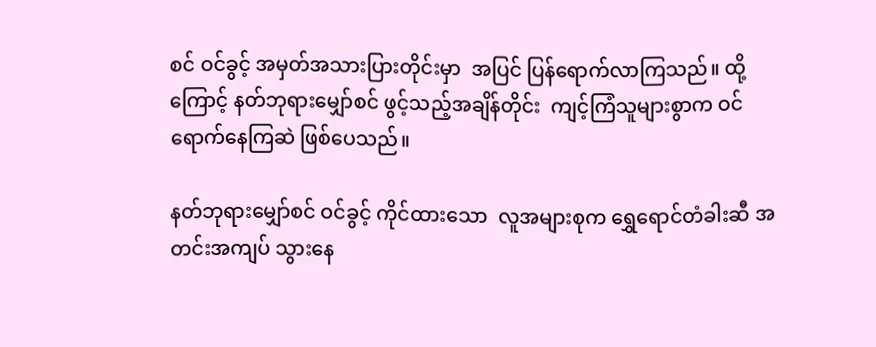စင် ဝင်ခွင့် အမှတ်အသားပြားတိုင်းမှာ  အပြင် ပြန်ရောက်လာကြသည်။ ထို့ကြောင့် နတ်ဘုရားမျှော်စင် ဖွင့်သည့်အချိန်တိုင်း  ကျင့်ကြံသူများစွာက ဝင်ရောက်နေကြဆဲ ဖြစ်ပေသည်။

နတ်ဘုရားမျှော်စင် ဝင်ခွင့် ကိုင်ထားသော  လူအများစုက ရွှေရောင်တံခါးဆီ အတင်းအကျပ် သွားနေ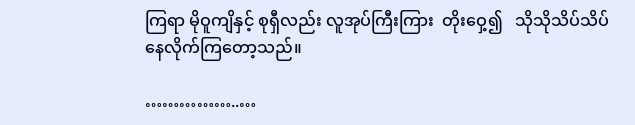ကြရာ မိုဝူကျိနှင့် စုရှီလည်း လူအုပ်ကြီးကြား  တိုးဝှေ့၍   သိုသိုသိပ်သိပ် နေလိုက်ကြတော့သည်။

……………..…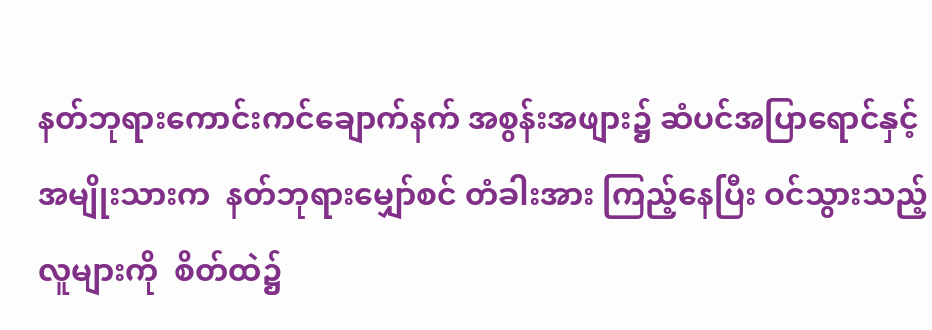နတ်ဘုရားကောင်းကင်ချောက်နက် အစွန်းအဖျား၌ ဆံပင်အပြာရောင်နှင့် အမျိုးသားက  နတ်ဘုရားမျှော်စင် တံခါးအား ကြည့်နေပြီး ဝင်သွားသည့် လူများကို  စိတ်ထဲ၌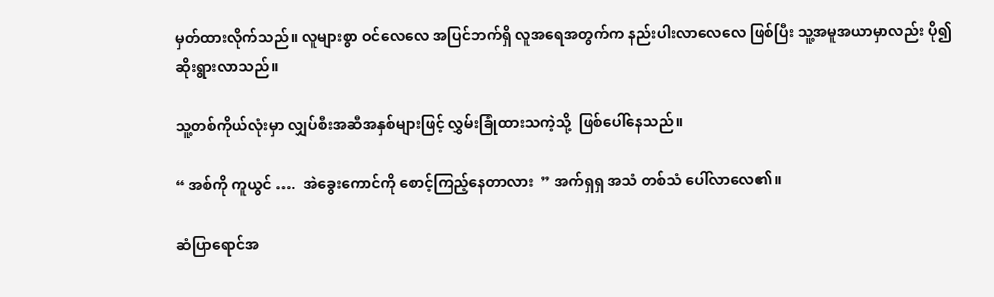မှတ်ထားလိုက်သည်။ လူများစွာ ဝင်လေလေ အပြင်ဘက်ရှိ လူအရေအတွက်က နည်းပါးလာလေလေ ဖြစ်ပြီး သူ့အမူအယာမှာလည်း ပို၍ ဆိုးရွားလာသည်။

သူ့တစ်ကိုယ်လုံးမှာ လျှပ်စီးအဆီအနှစ်များဖြင့် လွှမ်းခြုံထားသကဲ့သို့  ဖြစ်ပေါ်နေသည်။

“ အစ်ကို ကူယွင် ….  အဲခွေးကောင်ကို စောင့်ကြည့်နေတာလား  ” အက်ရှရှ အသံ တစ်သံ ပေါ်လာလေ၏။

ဆံပြာရောင်အ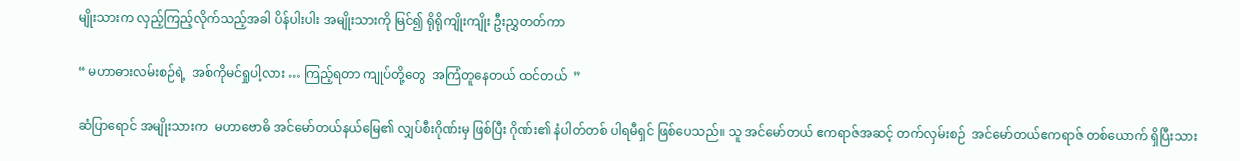မျိုးသားက လှည့်ကြည့်လိုက်သည့်အခါ ပိန်ပါးပါး အမျိုးသားကို မြင်၍ ရိုရိုကျိုးကျိုး ဦးညွှတတ်ကာ

“ မဟာဓားလမ်းစဉ်ရဲ့  အစ်ကိုမင်ရှုပါ့လား … ကြည့်ရတာ ကျုပ်တို့တွေ  အကြံတူနေတယ် ထင်တယ်  ”

ဆံပြာရောင် အမျိုးသားက  မဟာဗောဓိ အင်မော်တယ်နယ်မြေ၏ လျှပ်စီးဂိုဏ်းမှ ဖြစ်ပြီး ဂိုဏ်း၏ နံပါတ်တစ် ပါရမီရှင် ဖြစ်ပေသည်။ သူ အင်မော်တယ် ဧကရာဇ်အဆင့် တက်လှမ်းစဉ်  အင်မော်တယ်ဧကရာဇ် တစ်ယောက် ရှိပြီးသား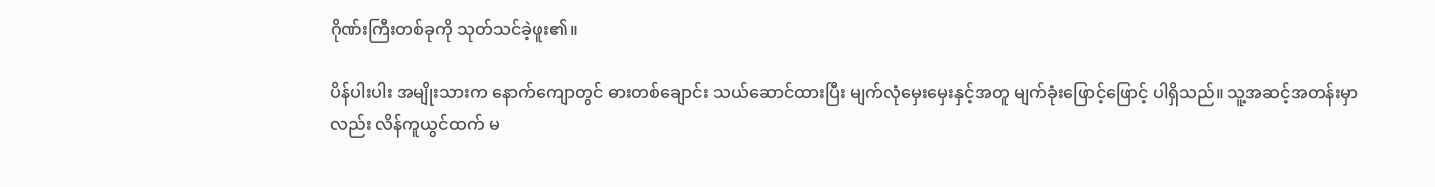ဂိုဏ်းကြီးတစ်ခုကို သုတ်သင်ခဲ့ဖူး၏။

ပိန်ပါးပါး အမျိုးသားက နောက်ကျောတွင် ဓားတစ်ချောင်း သယ်ဆောင်ထားပြီး မျက်လုံမှေးမှေးနှင့်အတူ မျက်ခုံးဖြောင့်ဖြောင့် ပါရှိသည်။ သူ့အဆင့်အတန်းမှာလည်း လိန်ကူယွင်ထက် မ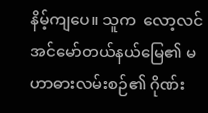နိမ့်ကျပေ။ သူက  လော့လင်အင်မော်တယ်နယ်မြေ၏ မဟာဓားလမ်းစဉ်၏ ဂိုဏ်း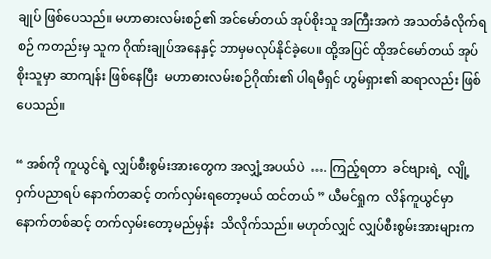ချုပ် ဖြစ်ပေသည်။ မဟာဓားလမ်းစဉ်၏ အင်မော်တယ် အုပ်စိုးသူ အကြီးအကဲ အသတ်ခံလိုက်ရစဉ် ကတည်းမှ သူက ဂိုဏ်းချုပ်အနေနှင့် ဘာမှမလုပ်နိုင်ခဲ့ပေ။ ထို့အပြင် ထိုအင်မော်တယ် အုပ်စိုးသူမှာ ဆာကျန်း ဖြစ်နေပြီး  မဟာဓားလမ်းစဉ်ဂိုဏ်း၏ ပါရမီရှင် ဟွမ်ရှား၏ ဆရာလည်း ဖြစ်ပေသည်။

“ အစ်ကို ကူယွင်ရဲ့ လျှပ်စီးစွမ်းအားတွေက အလျှံ့အပယ်ပဲ  …. ကြည့်ရတာ  ခင်ဗျားရဲ့  လျို့ဝှက်ပညာရပ် နောက်တဆင့် တက်လှမ်းရတော့မယ် ထင်တယ် ” ယီမင်ရှုက  လိန်ကူယွင်မှာ နောက်တစ်ဆင့် တက်လှမ်းတော့မည်မှန်း  သိလိုက်သည်။ မဟုတ်လျှင် လျှပ်စီးစွမ်းအားများက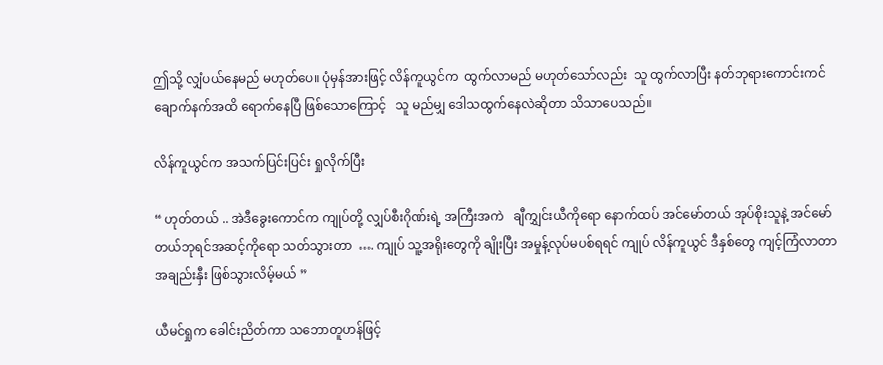ဤသို့ လျှံပယ်နေမည် မဟုတ်ပေ။ ပုံမှန်အားဖြင့် လိန်ကူယွင်က  ထွက်လာမည် မဟုတ်သော်လည်း  သူ ထွက်လာပြီး နတ်ဘုရားကောင်းကင်ချောက်နက်အထိ ရောက်နေပြီ ဖြစ်သောကြောင့်   သူ မည်မျှ‌ ဒေါသထွက်နေလဲဆိုတာ သိသာပေသည်။

လိန်ကူယွင်က အသက်ပြင်းပြင်း ရှုလိုက်ပြီး

“ ဟုတ်တယ် .. အဲဒီခွေးကောင်က ကျုပ်တို့ လျှပ်စီးဂိုဏ်းရဲ့ အကြီးအကဲ   ချီကျွှင်းယီကိုရော နောက်ထပ် အင်မော်တယ် အုပ်စိုးသူနဲ့ အင်မော်တယ်ဘုရင်အဆင့်ကိုရော သတ်သွားတာ  …. ကျုပ် သူ့အရိုးတွေကို ချိုးပြီး အမှုန့်လုပ်မပစ်ရရင် ကျုပ် လိန်ကူယွင် ဒီနှစ်တွေ ကျင့်ကြံလာတာ  အချည်းနှီး ဖြစ်သွားလိမ့်မယ် ”

ယီမင်ရှုက ခေါင်းညိတ်ကာ သဘောတူဟန်ဖြင့်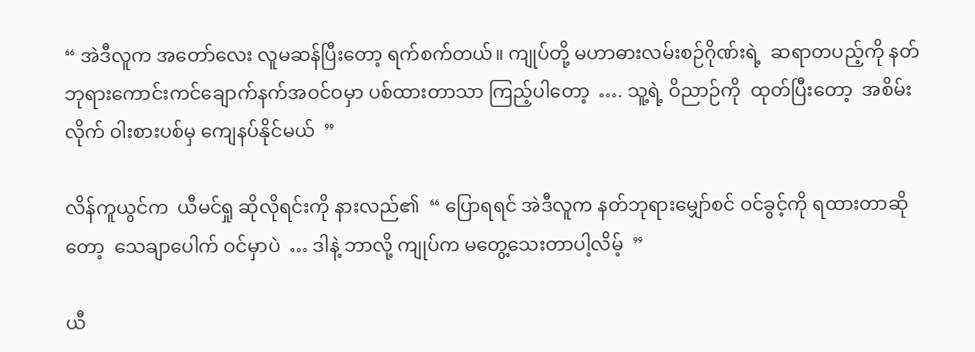“ အဲဒီလူက အတော်လေး လူမဆန်ပြီးတော့ ရက်စက်တယ်။ ကျုပ်တို့ မဟာဓားလမ်းစဉ်ဂိုဏ်းရဲ့  ဆရာတပည့်ကို နတ်ဘုရားကောင်းကင်ချောက်နက်အဝင်ဝမှာ ပစ်ထားတာသာ ကြည့်ပါတော့  …. သူ့ရဲ့ ဝိညာဉ်ကို  ထုတ်ပြီးတော့  အစိမ်းလိုက် ဝါးစားပစ်မှ ကျေနပ်နိုင်မယ်  ”

လိန်ကူယွင်က  ယီမင်ရှု ဆိုလိုရင်းကို နားလည်၏  “ ပြောရရင် အဲဒီလူက နတ်ဘုရားမျှော်စင် ဝင်ခွင့်ကို ရထားတာဆိုတော့  သေချာပေါက် ဝင်မှာပဲ  … ဒါနဲ့ ဘာလို့ ကျုပ်က မတွေ့သေးတာပါ့လိမ့်  ”

ယီ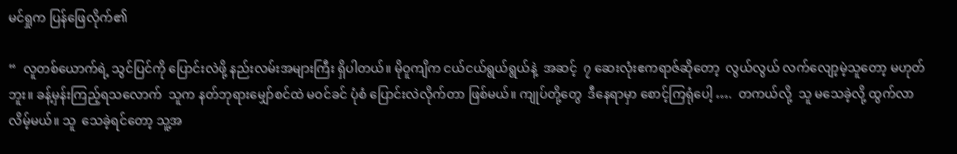မင်ရှုက ပြန်ဖြေလိုက်၏

“  လူတစ်ယောက်ရဲ့ သွင်ပြင်ကို ပြောင်းလဲဖို့ နည်းလမ်းအများကြီး ရှိပါတယ်။ မိုဝူကျိက ငယ်ငယ်ရွယ်ရွယ်နဲ့  အဆင့်  ၇ ဆေးလုံးဧကရာဇ်ဆိုတော့  လွယ်လွယ် လက်လျော့မဲ့သူတော့ မဟုတ်ဘူး။ ခန့်မှန်းကြည့်ရသလောက်  သူက နတ်ဘုရားမျှော်စင်ထဲ မဝင်ခင် ပုံစံ ပြောင်းလဲလိုက်တာ ဖြစ်မယ်။ ကျုပ်တို့တွေ  ဒီနေရာမှာ စောင့်ကြရုံပေါ့ ….  တကယ်လို့  သူ မသေခဲ့လို့ ထွက်လာလိမ့်မယ်။ သူ  သေခဲ့ရင်တော့ သူ့အ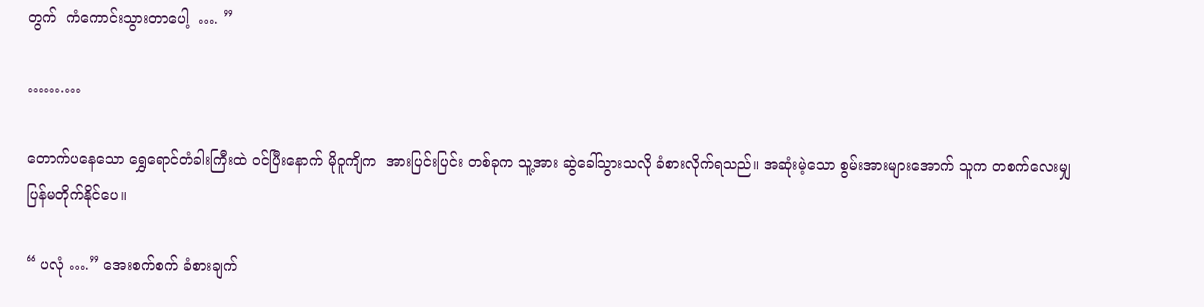တွက်  ကံကောင်းသွားတာပေါ့  …. ”

…….…

တောက်ပနေသော ရွှေရောင်တံခါးကြီးထဲ ဝင်ပြီးနောက် မိုဝူကျိက  အားပြင်းပြင်း တစ်ခုက သူ့အား ဆွဲခေါ်သွားသလို ခံစားလိုက်ရသည်။ အဆုံးမဲ့သော စွမ်းအားများအောက် သူက တစက်လေးမျှ ပြန်မတိုက်နိုင်ပေ။

“ ပလုံ ….” အေးစက်စက် ခံစားချက်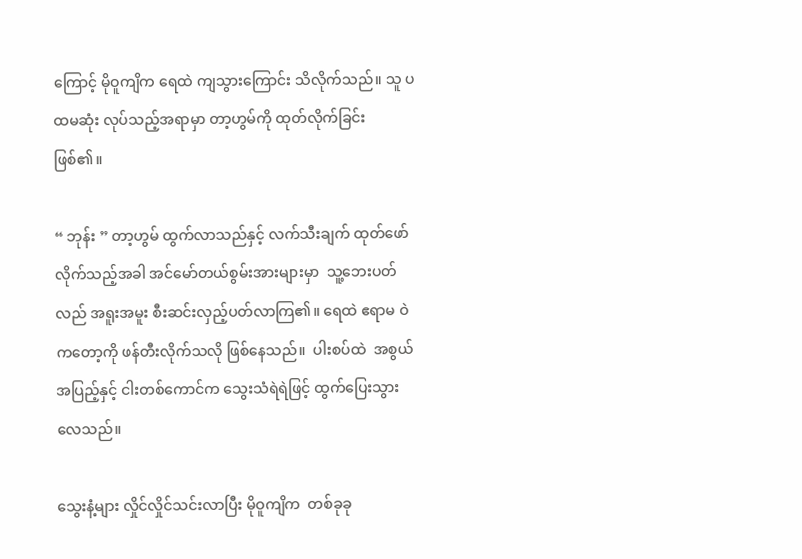ကြောင့် မိုဝူကျိက ရေထဲ ကျသွားကြောင်း သိလိုက်သည်။ သူ ပထမဆုံး လုပ်သည့်အရာမှာ တာ့ဟွမ်ကို ထုတ်လိုက်ခြင်း ဖြစ်၏။

“ ဘုန်း ” တာ့ဟွမ် ထွက်လာသည်နှင့် လက်သီးချက် ထုတ်ဖော်လိုက်သည့်အခါ အင်မော်တယ်စွမ်းအားများမှာ  သူ့ဘေးပတ်လည် အရူးအမူး စီးဆင်းလှည့်ပတ်လာကြ၏။ ရေထဲ ဧရာမ ဝဲကတော့ကို ဖန်တီးလိုက်သလို ဖြစ်နေသည်။  ပါးစပ်ထဲ  အစွယ်အပြည့်နှင့် ငါးတစ်ကောင်က သွေးသံရဲရဲဖြင့် ထွက်ပြေးသွားလေသည်။

သွေးနံ့များ လှိုင်လှိုင်သင်းလာပြီး မိုဝူကျိက  တစ်ခုခု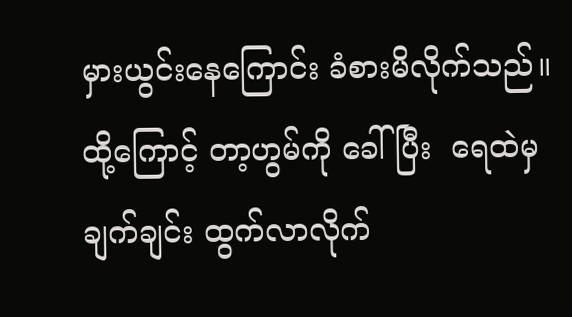မှားယွင်းနေကြောင်း ခံစားမိလိုက်သည်။ ထို့ကြောင့် တာ့ဟွမ်ကို ခေါ်ပြီး  ရေထဲမှ ချက်ချင်း ထွက်လာလိုက်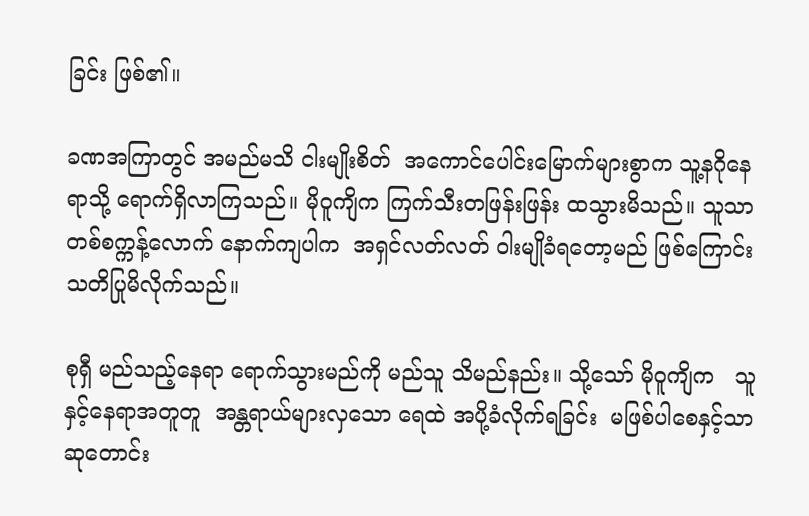ခြင်း ဖြစ်၏။

ခဏအကြာတွင် အမည်မသိ ငါးမျိုးစိတ်  အကောင်ပေါင်းမြောက်များစွာက သူ့နဂိုနေရာသို့ ရောက်ရှိလာကြသည်။ မိုဝူကျိက ကြက်သီးတဖြန်းဖြန်း ထသွားမိသည်။ သူသာ တစ်စက္ကန့်လောက် နောက်ကျပါက  အရှင်လတ်လတ် ဝါးမျိုခံရတော့မည် ဖြစ်ကြောင်း သတိပြုမိလိုက်သည်။

စုရှီ မည်သည့်နေရာ ရောက်သွားမည်ကို မည်သူ သိမည်နည်း။ သို့သော် မိုဝူကျိက   သူနှင့်နေရာအတူတူ  အန္တရာယ်များလှသော ရေထဲ အပို့ခံလိုက်ရခြင်း  မဖြစ်ပါစေနှင့်သာ ဆုတောင်း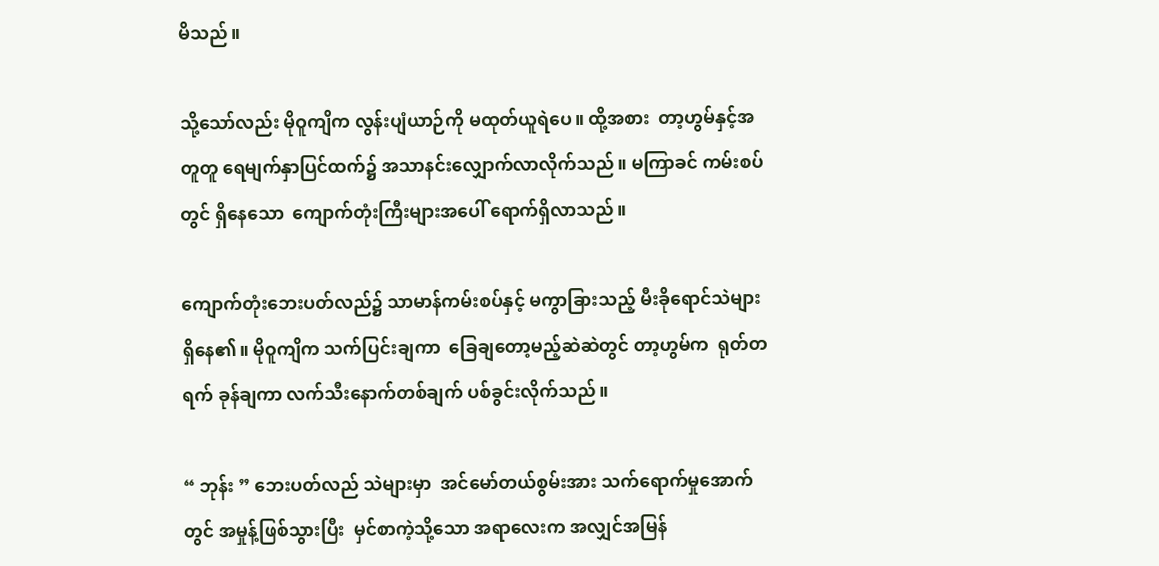မိသည်။

သို့သော်လည်း မိုဝူကျိက လွန်းပျံယာဉ်ကို မထုတ်ယူရဲပေ။ ထို့အစား  တာ့ဟွမ်နှင့်အတူတူ ရေမျက်နှာပြင်ထက်၌ အသာနင်းလျှောက်လာလိုက်သည်။ မကြာခင် ကမ်းစပ်တွင် ရှိနေသော  ကျောက်တုံးကြီးများအပေါ် ရောက်ရှိလာသည်။

ကျောက်တုံးဘေးပတ်လည်၌ သာမာန်ကမ်းစပ်နှင့် မကွာခြားသည့် မီးခိုရောင်သဲများ ရှိနေ၏။ မိုဝူကျိက သက်ပြင်းချကာ  ခြေချတော့မည့်ဆဲဆဲတွင် တာ့ဟွမ်က  ရုတ်တရက် ခုန်ချကာ လက်သီးနောက်တစ်ချက် ပစ်ခွင်းလိုက်သည်။

“ ဘုန်း ” ဘေးပတ်လည် သဲများမှာ  အင်မော်တယ်စွမ်းအား သက်ရောက်မှုအောက်တွင် အမှုန့်ဖြစ်သွားပြီး  မှင်စာကဲ့သို့သော အရာလေးက အလျှင်အမြန်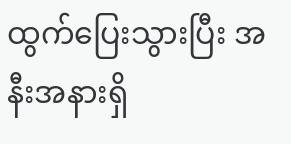ထွက်ပြေးသွားပြီး အနီးအနားရှိ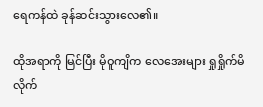ရေကန်ထဲ ခုန်ဆင်းသွားလေ၏။

ထိုအရာကို မြင်ပြီး မိုဝူကျိက လေအေးများ ရှုရှိုက်မိလိုက်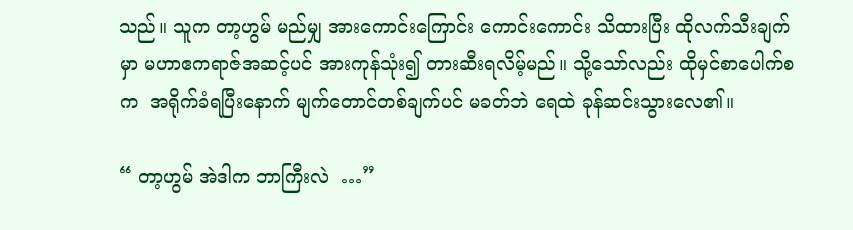သည်။ သူက တာ့ဟွမ် မည်မျှ အားကောင်းကြောင်း ကောင်းကောင်း သိထားပြီး ထိုလက်သီးချက်မှာ မဟာဧကရာဇ်အဆင့်ပင် အားကုန်သုံး၍ တားဆီးရလိမ့်မည်။ သို့သော်လည်း ထိုမှင်စာပေါက်စက  အရိုက်ခံရပြီးနောက် မျက်တောင်တစ်ချက်ပင် မခတ်ဘဲ ရေထဲ ခုန်ဆင်းသွားလေ၏။

“ တာ့ဟွမ် အဲဒါက ဘာကြီးလဲ  …”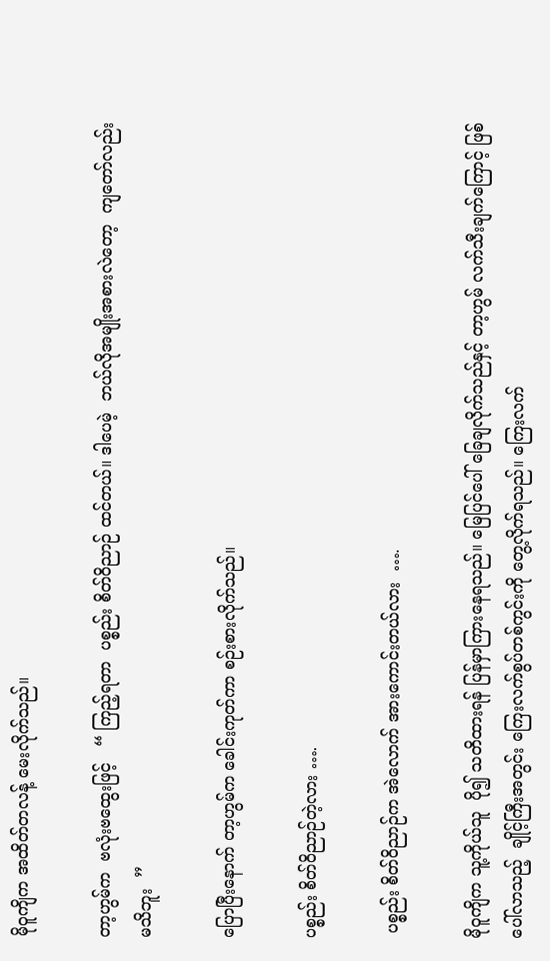မိုဝူကျိက အထိတ်တလန့် မေးလိုက်သည်။

တာ့ဟွမ်က  ဗလုံးဗထွေးဖြင့်   “ ကြည့်ရတာ  ပစ္စည်း စိတ်ဝိညာဉ် ထင်တယ်။ ဒါပေမဲ့  ဘယ်လိုအမျိုးအစားလဲတော့  ကျတော်လည်း မသိဘူး  ”

ပြောပြီးနောက် တာ့ဟွမ်က ခေါင်းကုတ်ကာ စဉ်းစားလိုက်သည်။

ပစ္စည်း စိတ်ဝိညာဉ်တဲ့လား ….

 ပစ္စည်း စိတ်ဝိညာဉ်က အဲလောက် အားကောင်းတယ်လား  ….

မိုဝူကျိက သူ့ကိုယ်သူ  ပို၍ သတိထားရန် ပြန်မှာကြားနေရသည်။ မြေပြင်ပေါ် ခြေချလိုက်သည်နှင့် တာ့ဟွမ် လက်သီးချက်ကြောင့် ဖြစ်ပေါ်လာသည့်  ချိုင့်ကြီးအတွင်း ကြေးလက်စွပ်တစ်ကွင်းကို တွေ့လိုက်ရသည်။ ကြေးလက်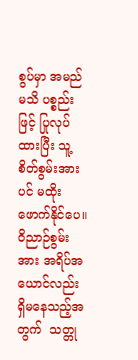စွပ်မှာ အမည်မသိ ပစ္စည်းဖြင့် ပြုလုပ်ထားပြီး သူ့စိတ်စွမ်းအားပင် မထိုးဖောက်နိုင်ပေ။ ဝိညာဉ်စွမ်းအား အရိပ်အယောင်လည်း ရှိမနေသည့်အတွက်  သတ္တု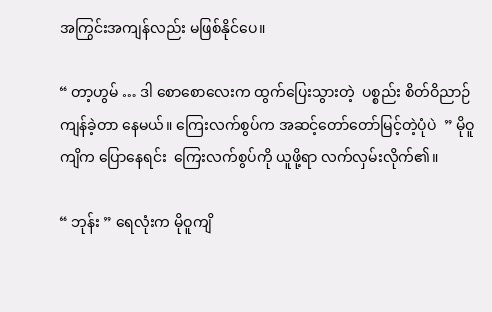အကြွင်းအကျန်လည်း မဖြစ်နိုင်ပေ။

“ တာ့ဟွမ် … ဒါ စောစောလေးက ထွက်ပြေးသွားတဲ့  ပစ္စည်း စိတ်ဝိညာဉ် ကျန်ခဲ့တာ နေမယ်။ ကြေးလက်စွပ်က အဆင့်တော်တော်မြင့်တဲ့ပုံပဲ  ” မိုဝူကျိက ပြောနေရင်း  ကြေးလက်စွပ်ကို ယူဖို့ရာ လက်လှမ်းလိုက်၏။

“ ဘုန်း ” ရေလုံးက မိုဝူကျိ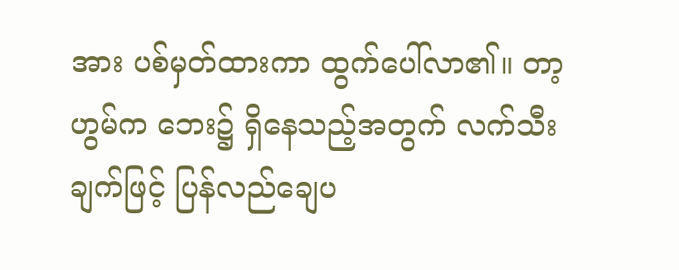အား ပစ်မှတ်ထားကာ ထွက်ပေါ်လာ၏။ တာ့ဟွမ်က ဘေး၌ ရှိနေသည့်အတွက် လက်သီးချက်ဖြင့် ပြန်လည်ချေပ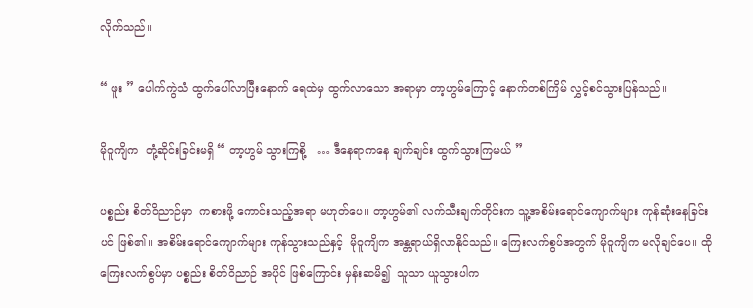လိုက်သည်။

“ ဖူး ” ပေါက်ကွဲသံ ထွက်ပေါ်လာပြီးနောက် ရေထဲမှ ထွက်လာသော အရာမှာ တာ့ဟွမ်ကြောင့် နောက်တစ်ကြိမ် လွှင့်စင်သွားပြန်သည်။

မိုဝူကျိက  တုံ့ဆိုင်းခြင်းမရှိ “ တာ့ဟွမ် သွားကြစို့   … ဒီနေရာကနေ ချက်ချင်း ထွက်သွားကြမယ် ”

ပစ္စည်း စိတ်ဝိညာဉ်မှာ  ကစားဖို့ ကောင်းသည့်အရာ မဟုတ်ပေ။ တာ့ဟွမ်၏ လက်သီးချက်တိုင်းက သူ့အစိမ်းရောင်ကျောက်များ ကုန်ဆုံးနေခြင်းပင် ဖြစ်၏။ အစိမ်းရောင်ကျောက်များ ကုန်သွားသည်နှင့်  မိုဝူကျိက အန္တရာယ်ရှိလာနိုင်သည်။ ကြေးလက်စွပ်အတွက် မိုဝူကျိက မလိုချင်ပေ။ ထိုကြေးလက်စွပ်မှာ ပစ္စည်း စိတ်ဝိညာဉ် အပိုင် ဖြစ်ကြောင်း မှန်းဆမိ၍  သူသာ ယူသွားပါက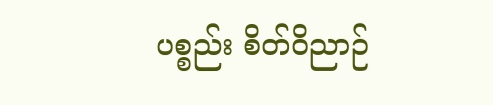ပစ္စည်း စိတ်ဝိညာဉ်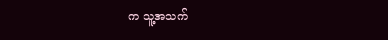က သူ့အသက်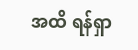အထိ ရန်ရှာ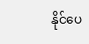နိုင်ပေ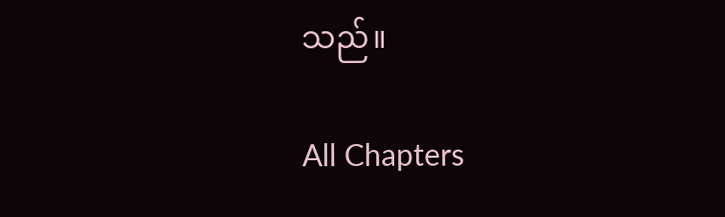သည်။

All Chapters